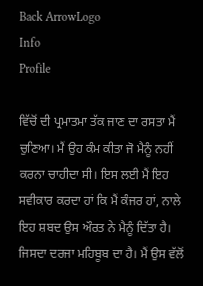Back ArrowLogo
Info
Profile

ਵਿੱਚੋਂ ਦੀ ਪ੍ਰਮਾਤਮਾ ਤੱਕ ਜਾਣ ਦਾ ਰਸਤਾ ਮੈਂ ਚੁਣਿਆ। ਮੈਂ ਉਹ ਕੰਮ ਕੀਤਾ ਜੋ ਮੈਨੂੰ ਨਹੀਂ ਕਰਨਾ ਚਾਹੀਦਾ ਸੀ। ਇਸ ਲਈ ਮੈਂ ਇਹ ਸਵੀਕਾਰ ਕਰਦਾ ਹਾਂ ਕਿ ਮੈਂ ਕੰਜਰ ਹਾਂ, ਨਾਲੇ ਇਹ ਸ਼ਬਦ ਉਸ ਔਰਤ ਨੇ ਮੈਨੂੰ ਦਿੱਤਾ ਹੈ। ਜਿਸਦਾ ਦਰਜਾ ਮਹਿਬੂਬ ਦਾ ਹੈ। ਮੈਂ ਉਸ ਵੱਲੋਂ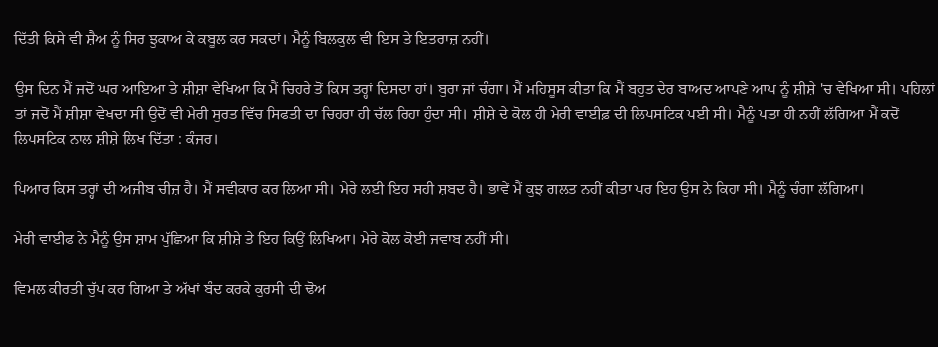ਦਿੱਤੀ ਕਿਸੇ ਵੀ ਸ਼ੈਅ ਨੂੰ ਸਿਰ ਝੁਕਾਅ ਕੇ ਕਬੂਲ ਕਰ ਸਕਦਾਂ। ਮੈਨੂੰ ਬਿਲਕੁਲ ਵੀ ਇਸ ਤੇ ਇਤਰਾਜ਼ ਨਹੀਂ।

ਉਸ ਦਿਨ ਮੈਂ ਜਦੋਂ ਘਰ ਆਇਆ ਤੇ ਸ਼ੀਸ਼ਾ ਵੇਖਿਆ ਕਿ ਮੈਂ ਚਿਹਰੇ ਤੋਂ ਕਿਸ ਤਰ੍ਹਾਂ ਦਿਸਦਾ ਹਾਂ। ਬੁਰਾ ਜਾਂ ਚੰਗਾ। ਮੈਂ ਮਹਿਸੂਸ ਕੀਤਾ ਕਿ ਮੈਂ ਬਹੁਤ ਦੇਰ ਬਾਅਦ ਆਪਣੇ ਆਪ ਨੂੰ ਸ਼ੀਸ਼ੇ 'ਚ ਵੇਖਿਆ ਸੀ। ਪਹਿਲਾਂ ਤਾਂ ਜਦੋਂ ਮੈਂ ਸ਼ੀਸ਼ਾ ਵੇਖਦਾ ਸੀ ਉਦੋਂ ਵੀ ਮੇਰੀ ਸੁਰਤ ਵਿੱਚ ਸਿਫਤੀ ਦਾ ਚਿਹਰਾ ਹੀ ਚੱਲ ਰਿਹਾ ਹੁੰਦਾ ਸੀ। ਸ਼ੀਸ਼ੇ ਦੇ ਕੋਲ ਹੀ ਮੇਰੀ ਵਾਈਫ਼ ਦੀ ਲਿਪਸਟਿਕ ਪਈ ਸੀ। ਮੈਨੂੰ ਪਤਾ ਹੀ ਨਹੀਂ ਲੱਗਿਆ ਮੈਂ ਕਦੋਂ ਲਿਪਸਟਿਕ ਨਾਲ ਸ਼ੀਸ਼ੇ ਲਿਖ ਦਿੱਤਾ : ਕੰਜਰ।

ਪਿਆਰ ਕਿਸ ਤਰ੍ਹਾਂ ਦੀ ਅਜੀਬ ਚੀਜ਼ ਹੈ। ਮੈਂ ਸਵੀਕਾਰ ਕਰ ਲਿਆ ਸੀ। ਮੇਰੇ ਲਈ ਇਹ ਸਹੀ ਸ਼ਬਦ ਹੈ। ਭਾਵੇਂ ਮੈਂ ਕੁਝ ਗਲਤ ਨਹੀਂ ਕੀਤਾ ਪਰ ਇਹ ਉਸ ਨੇ ਕਿਹਾ ਸੀ। ਮੈਨੂੰ ਚੰਗਾ ਲੱਗਿਆ।

ਮੇਰੀ ਵਾਈਫ ਨੇ ਮੈਨੂੰ ਉਸ ਸ਼ਾਮ ਪੁੱਛਿਆ ਕਿ ਸ਼ੀਸ਼ੇ ਤੇ ਇਹ ਕਿਉਂ ਲਿਖਿਆ। ਮੇਰੇ ਕੋਲ ਕੋਈ ਜਵਾਬ ਨਹੀਂ ਸੀ।

ਵਿਮਲ ਕੀਰਤੀ ਚੁੱਪ ਕਰ ਗਿਆ ਤੇ ਅੱਖਾਂ ਬੰਦ ਕਰਕੇ ਕੁਰਸੀ ਦੀ ਢੋਅ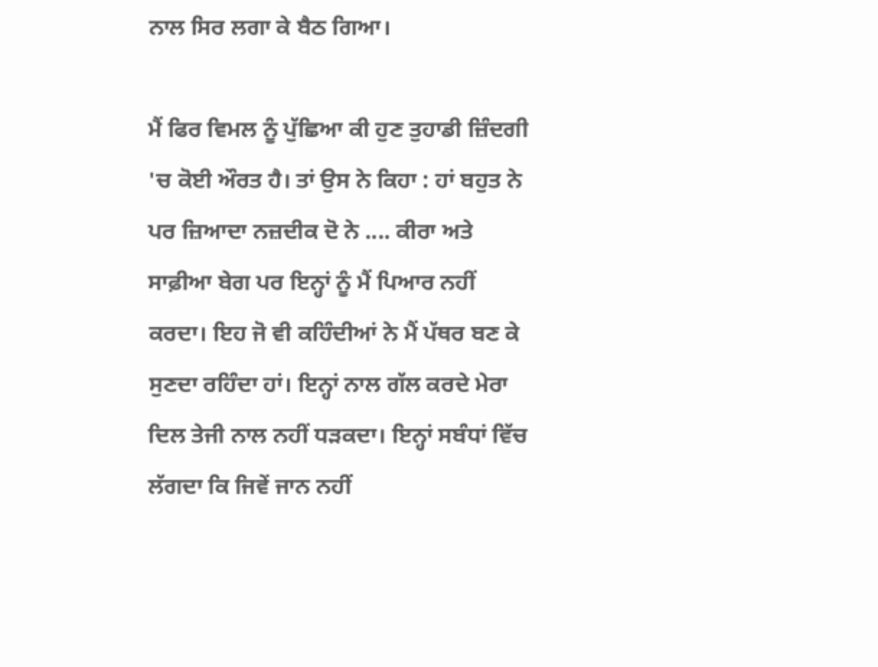ਨਾਲ ਸਿਰ ਲਗਾ ਕੇ ਬੈਠ ਗਿਆ।

ਮੈਂ ਫਿਰ ਵਿਮਲ ਨੂੰ ਪੁੱਛਿਆ ਕੀ ਹੁਣ ਤੁਹਾਡੀ ਜ਼ਿੰਦਗੀ 'ਚ ਕੋਈ ਔਰਤ ਹੈ। ਤਾਂ ਉਸ ਨੇ ਕਿਹਾ : ਹਾਂ ਬਹੁਤ ਨੇ ਪਰ ਜ਼ਿਆਦਾ ਨਜ਼ਦੀਕ ਦੋ ਨੇ .... ਕੀਰਾ ਅਤੇ ਸਾਫ਼ੀਆ ਬੇਗ ਪਰ ਇਨ੍ਹਾਂ ਨੂੰ ਮੈਂ ਪਿਆਰ ਨਹੀਂ ਕਰਦਾ। ਇਹ ਜੋ ਵੀ ਕਹਿੰਦੀਆਂ ਨੇ ਮੈਂ ਪੱਥਰ ਬਣ ਕੇ ਸੁਣਦਾ ਰਹਿੰਦਾ ਹਾਂ। ਇਨ੍ਹਾਂ ਨਾਲ ਗੱਲ ਕਰਦੇ ਮੇਰਾ ਦਿਲ ਤੇਜੀ ਨਾਲ ਨਹੀਂ ਧੜਕਦਾ। ਇਨ੍ਹਾਂ ਸਬੰਧਾਂ ਵਿੱਚ ਲੱਗਦਾ ਕਿ ਜਿਵੇਂ ਜਾਨ ਨਹੀਂ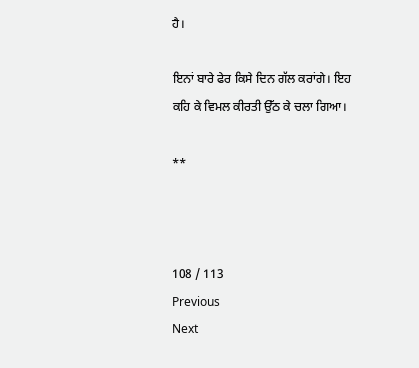ਹੈ।

ਇਨਾਂ ਬਾਰੇ ਫੇਰ ਕਿਸੇ ਦਿਨ ਗੱਲ ਕਰਾਂਗੇ। ਇਹ ਕਹਿ ਕੇ ਵਿਮਲ ਕੀਰਤੀ ਉੱਠ ਕੇ ਚਲਾ ਗਿਆ।

**



108 / 113
Previous
Next